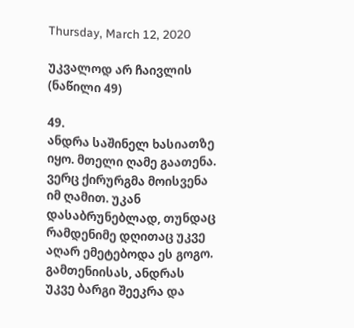Thursday, March 12, 2020

უკვალოდ არ ჩაივლის (ნაწილი 49)

49.
ანდრა საშინელ ხასიათზე იყო. მთელი ღამე გაათენა. ვერც ქირურგმა მოისვენა იმ ღამით. უკან დასაბრუნებლად, თუნდაც რამდენიმე დღითაც უკვე აღარ ემეტებოდა ეს გოგო.
გამთენიისას, ანდრას უკვე ბარგი შეეკრა და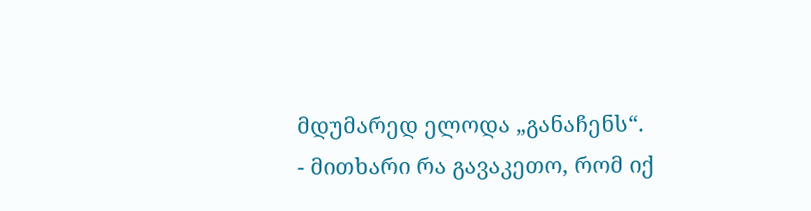მდუმარედ ელოდა „განაჩენს“.
- მითხარი რა გავაკეთო, რომ იქ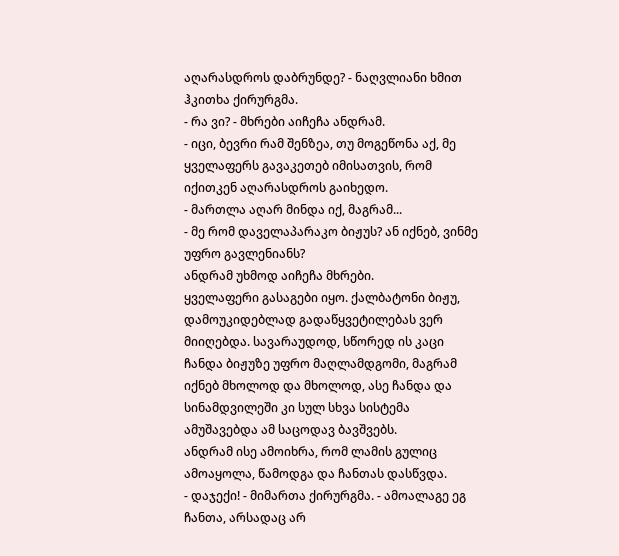აღარასდროს დაბრუნდე? - ნაღვლიანი ხმით ჰკითხა ქირურგმა.
- რა ვი? - მხრები აიჩეჩა ანდრამ.
- იცი, ბევრი რამ შენზეა, თუ მოგეწონა აქ, მე ყველაფერს გავაკეთებ იმისათვის, რომ იქითკენ აღარასდროს გაიხედო.
- მართლა აღარ მინდა იქ, მაგრამ...
- მე რომ დაველაპარაკო ბიჟუს? ან იქნებ, ვინმე უფრო გავლენიანს?
ანდრამ უხმოდ აიჩეჩა მხრები.
ყველაფერი გასაგები იყო. ქალბატონი ბიჟუ, დამოუკიდებლად გადაწყვეტილებას ვერ მიიღებდა. სავარაუდოდ, სწორედ ის კაცი ჩანდა ბიჟუზე უფრო მაღლამდგომი, მაგრამ იქნებ მხოლოდ და მხოლოდ, ასე ჩანდა და სინამდვილეში კი სულ სხვა სისტემა ამუშავებდა ამ საცოდავ ბავშვებს.
ანდრამ ისე ამოიხრა, რომ ლამის გულიც ამოაყოლა, წამოდგა და ჩანთას დასწვდა.
- დაჯექი! - მიმართა ქირურგმა. - ამოალაგე ეგ ჩანთა, არსადაც არ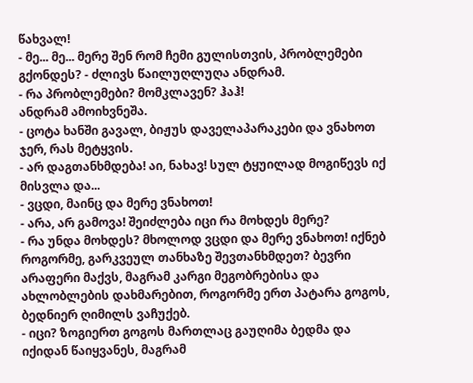წახვალ!
- მე... მე... მერე შენ რომ ჩემი გულისთვის, პრობლემები გქონდეს? - ძლივს წაილუღლუღა ანდრამ.
- რა პრობლემები? მომკლავენ? ჰაჰ!
ანდრამ ამოიხვნეშა.
- ცოტა ხანში გავალ, ბიჟუს დაველაპარაკები და ვნახოთ ჯერ, რას მეტყვის.
- არ დაგთანხმდება! აი, ნახავ! სულ ტყუილად მოგიწევს იქ მისვლა და...
- ვცდი, მაინც და მერე ვნახოთ!
- არა, არ გამოვა! შეიძლება იცი რა მოხდეს მერე?
- რა უნდა მოხდეს? მხოლოდ ვცდი და მერე ვნახოთ! იქნებ როგორმე, გარკვეულ თანხაზე შევთანხმდეთ? ბევრი არაფერი მაქვს, მაგრამ კარგი მეგობრებისა და ახლობლების დახმარებით, როგორმე ერთ პატარა გოგოს, ბედნიერ ღიმილს ვაჩუქებ.
- იცი? ზოგიერთ გოგოს მართლაც გაუღიმა ბედმა და იქიდან წაიყვანეს, მაგრამ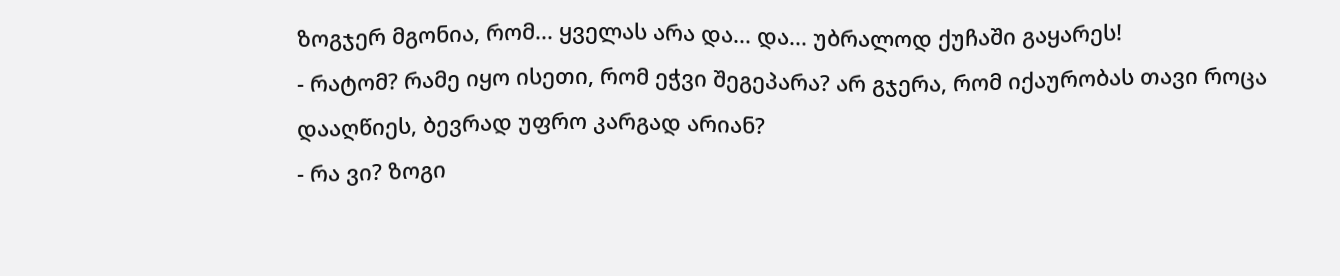ზოგჯერ მგონია, რომ... ყველას არა და... და... უბრალოდ ქუჩაში გაყარეს!
- რატომ? რამე იყო ისეთი, რომ ეჭვი შეგეპარა? არ გჯერა, რომ იქაურობას თავი როცა დააღწიეს, ბევრად უფრო კარგად არიან?
- რა ვი? ზოგი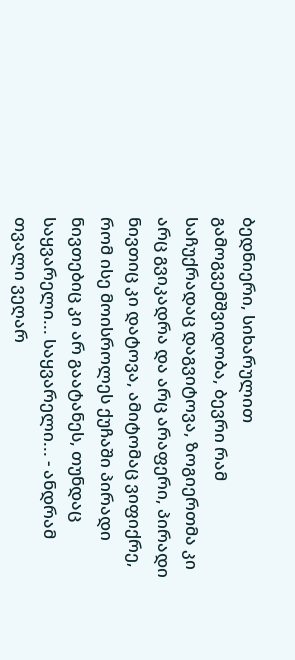ბედნიერი, სიხარულით გამოგვემშვიდობა, ბევრი რამ საჩუქრადაც დაგვიტოვა, ზოგიერთმა კი არც გვიკადრა და არც არაფერი, პირადი ნივთიც კი დატოვა, ამიტომაც ვიფიქრე, რომ ისე მოისროლეს ქუჩაში პირადი ნივთებიც კი არ გაატანეს, თუნდაც საყვარელი... საყვარელი... - ანდრამ თვალი ვეღარ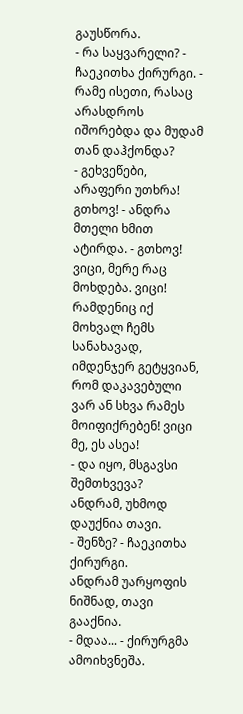გაუსწორა.
- რა საყვარელი? - ჩაეკითხა ქირურგი. - რამე ისეთი, რასაც არასდროს იშორებდა და მუდამ თან დაჰქონდა?
- გეხვეწები, არაფერი უთხრა! გთხოვ! - ანდრა მთელი ხმით ატირდა. - გთხოვ! ვიცი, მერე რაც მოხდება. ვიცი! რამდენიც იქ მოხვალ ჩემს სანახავად, იმდენჯერ გეტყვიან, რომ დაკავებული ვარ ან სხვა რამეს მოიფიქრებენ! ვიცი მე, ეს ასეა!
- და იყო, მსგავსი შემთხვევა?
ანდრამ, უხმოდ დაუქნია თავი.
- შენზე? - ჩაეკითხა ქირურგი.
ანდრამ უარყოფის ნიშნად, თავი გააქნია.
- მდაა... - ქირურგმა ამოიხვნეშა.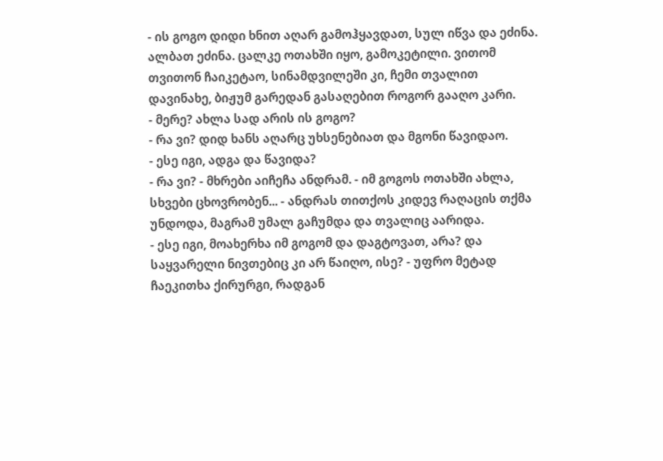- ის გოგო დიდი ხნით აღარ გამოჰყავდათ, სულ იწვა და ეძინა. ალბათ ეძინა. ცალკე ოთახში იყო, გამოკეტილი. ვითომ თვითონ ჩაიკეტაო, სინამდვილეში კი, ჩემი თვალით დავინახე, ბიჟუმ გარედან გასაღებით როგორ გააღო კარი.
- მერე? ახლა სად არის ის გოგო?
- რა ვი? დიდ ხანს აღარც უხსენებიათ და მგონი წავიდაო.
- ესე იგი, ადგა და წავიდა?
- რა ვი? - მხრები აიჩეჩა ანდრამ. - იმ გოგოს ოთახში ახლა, სხვები ცხოვრობენ... - ანდრას თითქოს კიდევ რაღაცის თქმა უნდოდა, მაგრამ უმალ გაჩუმდა და თვალიც აარიდა.
- ესე იგი, მოახერხა იმ გოგომ და დაგტოვათ, არა? და საყვარელი ნივთებიც კი არ წაიღო, ისე? - უფრო მეტად ჩაეკითხა ქირურგი, რადგან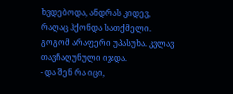ხვდებოდა, ანდრას კიდევ, რაღაც ჰქონდა სათქმელი.
გოგომ არაფერი უპასუხა. კვლავ თავჩაღუნული იჯდა.
- და შენ რა იცი,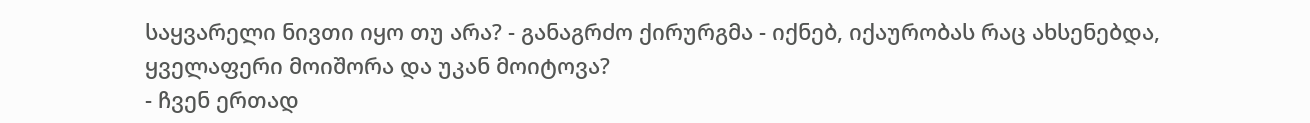საყვარელი ნივთი იყო თუ არა? - განაგრძო ქირურგმა - იქნებ, იქაურობას რაც ახსენებდა, ყველაფერი მოიშორა და უკან მოიტოვა?
- ჩვენ ერთად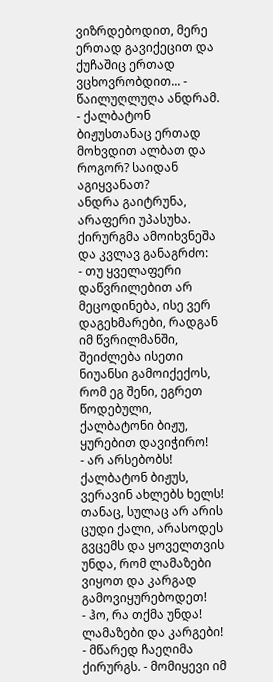ვიზრდებოდით, მერე ერთად გავიქეცით და ქუჩაშიც ერთად ვცხოვრობდით... - წაილუღლუღა ანდრამ.
- ქალბატონ ბიჟუსთანაც ერთად მოხვდით ალბათ და როგორ? საიდან აგიყვანათ?
ანდრა გაიტრუნა, არაფერი უპასუხა. ქირურგმა ამოიხვნეშა და კვლავ განაგრძო:
- თუ ყველაფერი დაწვრილებით არ მეცოდინება, ისე ვერ დაგეხმარები, რადგან იმ წვრილმანში, შეიძლება ისეთი ნიუანსი გამოიქექოს, რომ ეგ შენი, ეგრეთ წოდებული, ქალბატონი ბიჟუ, ყურებით დავიჭირო!
- არ არსებობს! ქალბატონ ბიჟუს, ვერავინ ახლებს ხელს! თანაც, სულაც არ არის ცუდი ქალი, არასოდეს გვცემს და ყოველთვის უნდა, რომ ლამაზები ვიყოთ და კარგად გამოვიყურებოდეთ!
- ჰო, რა თქმა უნდა! ლამაზები და კარგები! - მწარედ ჩაეღიმა ქირურგს. - მომიყევი იმ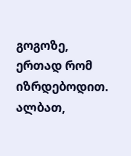გოგოზე, ერთად რომ იზრდებოდით. ალბათ,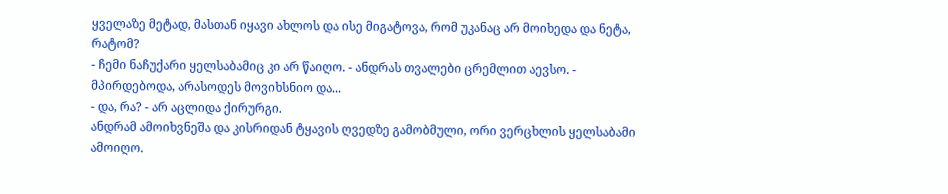ყველაზე მეტად, მასთან იყავი ახლოს და ისე მიგატოვა, რომ უკანაც არ მოიხედა და ნეტა, რატომ?
- ჩემი ნაჩუქარი ყელსაბამიც კი არ წაიღო. - ანდრას თვალები ცრემლით აევსო. - მპირდებოდა, არასოდეს მოვიხსნიო და...
- და, რა? - არ აცლიდა ქირურგი.
ანდრამ ამოიხვნეშა და კისრიდან ტყავის ღვედზე გამობმული, ორი ვერცხლის ყელსაბამი ამოიღო.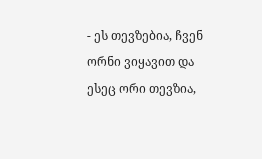- ეს თევზებია, ჩვენ ორნი ვიყავით და ესეც ორი თევზია,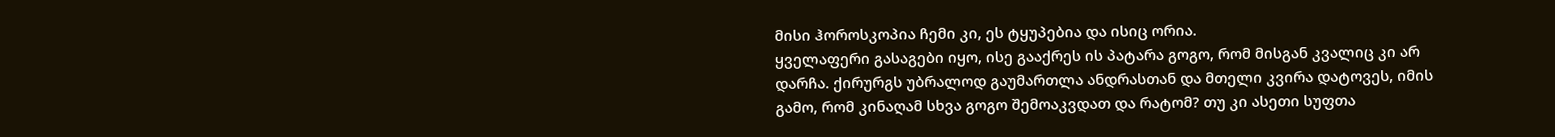მისი ჰოროსკოპია ჩემი კი, ეს ტყუპებია და ისიც ორია.
ყველაფერი გასაგები იყო, ისე გააქრეს ის პატარა გოგო, რომ მისგან კვალიც კი არ დარჩა. ქირურგს უბრალოდ გაუმართლა ანდრასთან და მთელი კვირა დატოვეს, იმის გამო, რომ კინაღამ სხვა გოგო შემოაკვდათ და რატომ? თუ კი ასეთი სუფთა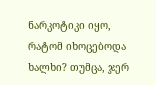ნარკოტიკი იყო, რატომ იხოცებოდა ხალხი? თუმცა, ჯერ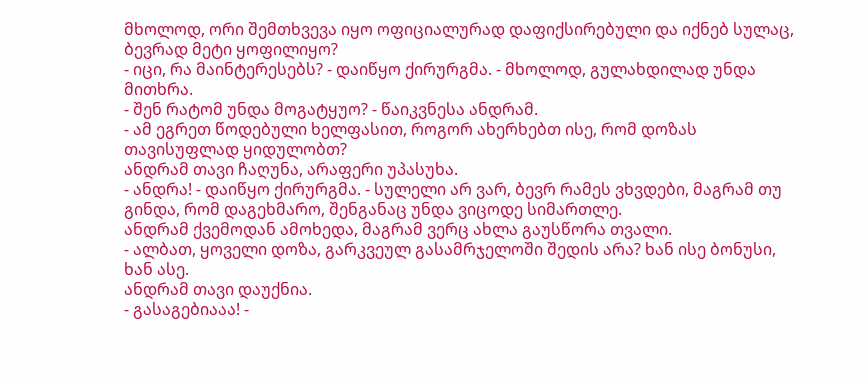მხოლოდ, ორი შემთხვევა იყო ოფიციალურად დაფიქსირებული და იქნებ სულაც, ბევრად მეტი ყოფილიყო?
- იცი, რა მაინტერესებს? - დაიწყო ქირურგმა. - მხოლოდ, გულახდილად უნდა მითხრა.
- შენ რატომ უნდა მოგატყუო? - წაიკვნესა ანდრამ.
- ამ ეგრეთ წოდებული ხელფასით, როგორ ახერხებთ ისე, რომ დოზას თავისუფლად ყიდულობთ?
ანდრამ თავი ჩაღუნა, არაფერი უპასუხა.
- ანდრა! - დაიწყო ქირურგმა. - სულელი არ ვარ, ბევრ რამეს ვხვდები, მაგრამ თუ გინდა, რომ დაგეხმარო, შენგანაც უნდა ვიცოდე სიმართლე.
ანდრამ ქვემოდან ამოხედა, მაგრამ ვერც ახლა გაუსწორა თვალი.
- ალბათ, ყოველი დოზა, გარკვეულ გასამრჯელოში შედის არა? ხან ისე ბონუსი, ხან ასე.
ანდრამ თავი დაუქნია.
- გასაგებიააა! -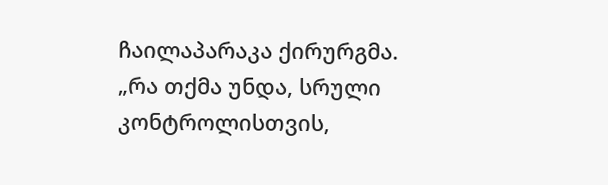ჩაილაპარაკა ქირურგმა.
„რა თქმა უნდა, სრული კონტროლისთვის,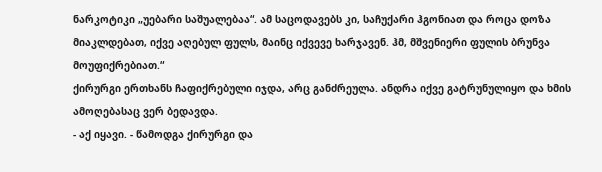ნარკოტიკი „უებარი საშუალებაა“. ამ საცოდავებს კი, საჩუქარი ჰგონიათ და როცა დოზა მიაკლდებათ, იქვე აღებულ ფულს, მაინც იქვევე ხარჯავენ. ჰმ, მშვენიერი ფულის ბრუნვა მოუფიქრებიათ.“
ქირურგი ერთხანს ჩაფიქრებული იჯდა, არც განძრეულა. ანდრა იქვე გატრუნულიყო და ხმის ამოღებასაც ვერ ბედავდა.
- აქ იყავი. - წამოდგა ქირურგი და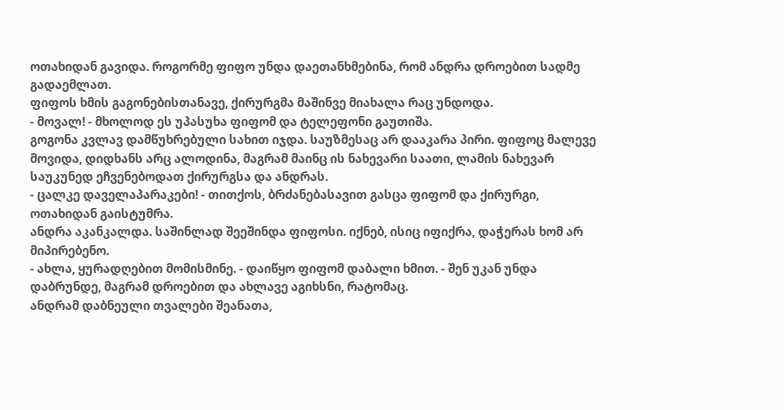ოთახიდან გავიდა. როგორმე ფიფო უნდა დაეთანხმებინა, რომ ანდრა დროებით სადმე გადაემლათ.
ფიფოს ხმის გაგონებისთანავე, ქირურგმა მაშინვე მიახალა რაც უნდოდა.
- მოვალ! - მხოლოდ ეს უპასუხა ფიფომ და ტელეფონი გაუთიშა.
გოგონა კვლავ დამწუხრებული სახით იჯდა. საუზმესაც არ დააკარა პირი. ფიფოც მალევე მოვიდა, დიდხანს არც ალოდინა, მაგრამ მაინც ის ნახევარი საათი, ლამის ნახევარ საუკუნედ ეჩვენებოდათ ქირურგსა და ანდრას.
- ცალკე დაველაპარაკები! - თითქოს, ბრძანებასავით გასცა ფიფომ და ქირურგი, ოთახიდან გაისტუმრა.
ანდრა აკანკალდა. საშინლად შეეშინდა ფიფოსი. იქნებ, ისიც იფიქრა, დაჭერას ხომ არ მიპირებენო.
- ახლა, ყურადღებით მომისმინე. - დაიწყო ფიფომ დაბალი ხმით. - შენ უკან უნდა დაბრუნდე, მაგრამ დროებით და ახლავე აგიხსნი, რატომაც.
ანდრამ დაბნეული თვალები შეანათა,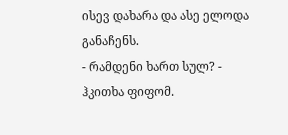ისევ დახარა და ასე ელოდა განაჩენს.
- რამდენი ხართ სულ? - ჰკითხა ფიფომ.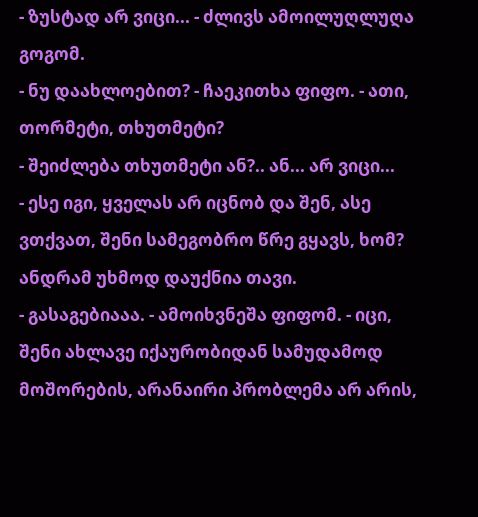- ზუსტად არ ვიცი... - ძლივს ამოილუღლუღა გოგომ.
- ნუ დაახლოებით? - ჩაეკითხა ფიფო. - ათი, თორმეტი, თხუთმეტი?
- შეიძლება თხუთმეტი ან?.. ან... არ ვიცი...
- ესე იგი, ყველას არ იცნობ და შენ, ასე ვთქვათ, შენი სამეგობრო წრე გყავს, ხომ?
ანდრამ უხმოდ დაუქნია თავი.
- გასაგებიააა. - ამოიხვნეშა ფიფომ. - იცი, შენი ახლავე იქაურობიდან სამუდამოდ მოშორების, არანაირი პრობლემა არ არის,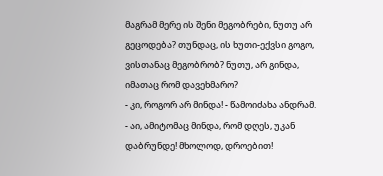მაგრამ მერე ის შენი მეგობრები, ნუთუ არ გეცოდება? თუნდაც, ის ხუთი-ექვსი გოგო, ვისთანაც მეგობრობ? ნუთუ, არ გინდა, იმათაც რომ დავეხმარო?
- კი, როგორ არ მინდა! - წამოიძახა ანდრამ.
- აი, ამიტომაც მინდა, რომ დღეს, უკან დაბრუნდე! მხოლოდ, დროებით!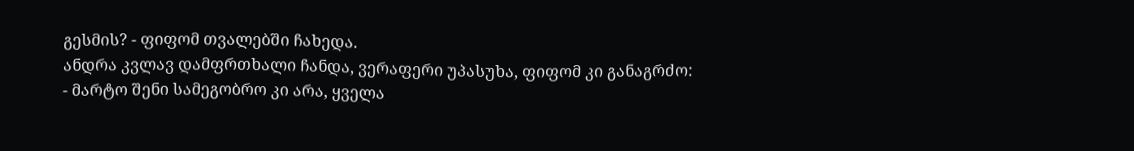გესმის? - ფიფომ თვალებში ჩახედა.
ანდრა კვლავ დამფრთხალი ჩანდა, ვერაფერი უპასუხა, ფიფომ კი განაგრძო:
- მარტო შენი სამეგობრო კი არა, ყველა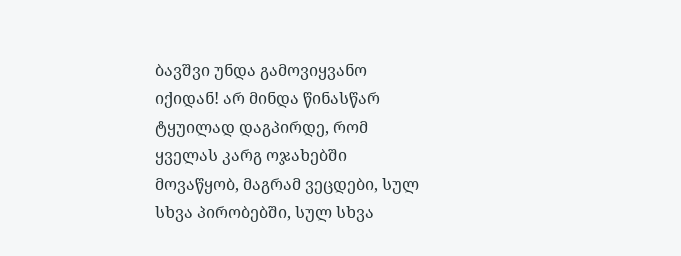ბავშვი უნდა გამოვიყვანო იქიდან! არ მინდა წინასწარ ტყუილად დაგპირდე, რომ ყველას კარგ ოჯახებში მოვაწყობ, მაგრამ ვეცდები, სულ სხვა პირობებში, სულ სხვა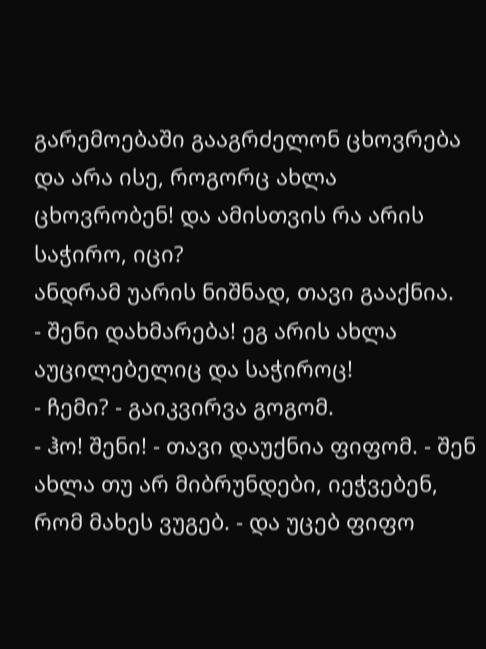გარემოებაში გააგრძელონ ცხოვრება და არა ისე, როგორც ახლა ცხოვრობენ! და ამისთვის რა არის საჭირო, იცი?
ანდრამ უარის ნიშნად, თავი გააქნია.
- შენი დახმარება! ეგ არის ახლა აუცილებელიც და საჭიროც!
- ჩემი? - გაიკვირვა გოგომ.
- ჰო! შენი! - თავი დაუქნია ფიფომ. - შენ ახლა თუ არ მიბრუნდები, იეჭვებენ, რომ მახეს ვუგებ. - და უცებ ფიფო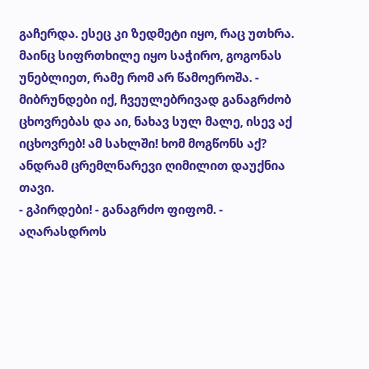გაჩერდა. ესეც კი ზედმეტი იყო, რაც უთხრა. მაინც სიფრთხილე იყო საჭირო, გოგონას უნებლიეთ, რამე რომ არ წამოეროშა. - მიბრუნდები იქ, ჩვეულებრივად განაგრძობ ცხოვრებას და აი, ნახავ სულ მალე, ისევ აქ იცხოვრებ! ამ სახლში! ხომ მოგწონს აქ?
ანდრამ ცრემლნარევი ღიმილით დაუქნია თავი.
- გპირდები! - განაგრძო ფიფომ. - აღარასდროს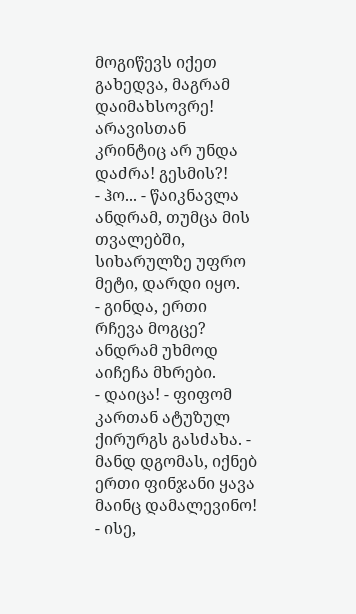მოგიწევს იქეთ გახედვა, მაგრამ დაიმახსოვრე! არავისთან კრინტიც არ უნდა დაძრა! გესმის?!
- ჰო... - წაიკნავლა ანდრამ, თუმცა მის თვალებში, სიხარულზე უფრო მეტი, დარდი იყო.
- გინდა, ერთი რჩევა მოგცე?
ანდრამ უხმოდ აიჩეჩა მხრები.
- დაიცა! - ფიფომ კართან ატუზულ ქირურგს გასძახა. - მანდ დგომას, იქნებ ერთი ფინჯანი ყავა მაინც დამალევინო!
- ისე,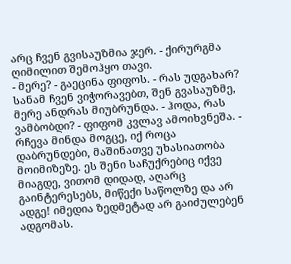არც ჩვენ გვისაუზმია ჯერ. - ქირურგმა ღიმილით შემოჰყო თავი.
- მერე? - გაეცინა ფიფოს. - რას უდგახარ? სანამ ჩვენ ვიჭორავებთ, შენ გვასაუზმე, მერე ანდრას მიუბრუნდა. - ჰოდა, რას ვამბობდი? - ფიფომ კვლავ ამოიხვნეშა. - რჩევა მინდა მოგცე, იქ როცა დაბრუნდები, მაშინათვე უხასიათობა მოიმიზეზე. ეს შენი საჩუქრებიც იქვე მიაგდე, ვითომ დიდად, აღარც გაინტერესებს, მიწექი საწოლზე და არ ადგე! იმედია ზედმეტად არ გაიძულებენ ადგომას.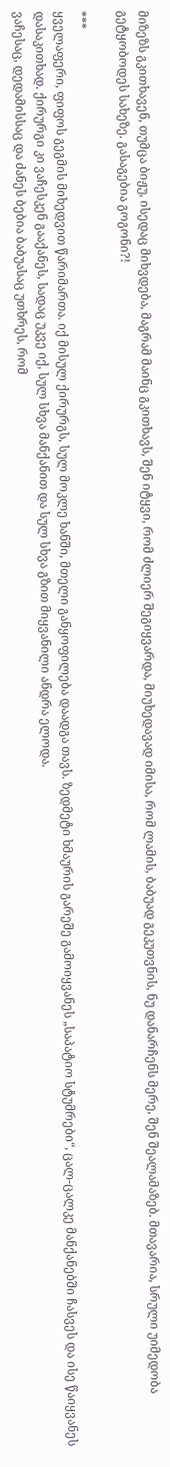მიზეზს გკითხავენ, თუმცა ბიჟუ, ისედაც მიხვდება, მაგრამ მაინც გკითხავს, შენ იტყვი, რომ ძლიერ შეგიყვარდა, მიუხედავად იმისა, რომ ლამის, ბაბუად გეკუთვნის, ნუ დანარჩენს მერე, შენ შეალამაზებ. მთავარია, სრული უიმედობა გეტყობოდეს სახეზე. გასაგებია გოგონი?!

***
ყველაფერი, ფიფოს გეგმის მიხედვით წარიმართა. იქ მისულ ქირურგს, სულ მოკლე ხანში, მთელი განყოფილება დაადგა თავს. ზედმეტი ხმაურის გარეშე გამოიყვანეს „საპატიო სტუმრები“, ცალ-ცალკე მანქანებში ჩასვეს და ისე წაიყვანეს დასაკითხად. ქირურგი კი ვაჩესკენ გააქანეს, სადაც უკვე იქ, სულ სხვა მანქანით და სულ სხვა გზით მიყვანილი ანდრა ელოდა.
ვაჩესაც, დედამისსაც და ძანეს ბებია ბაბუასაც უთხრეს, რომ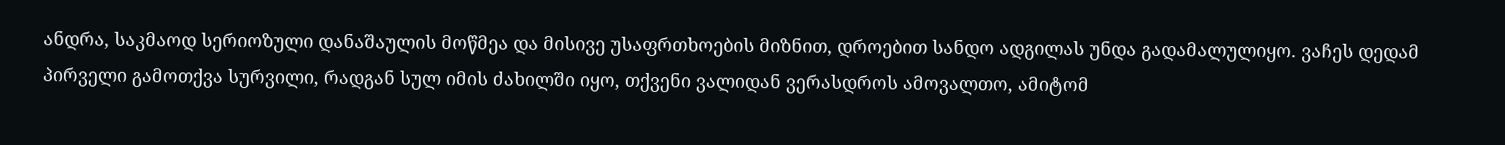ანდრა, საკმაოდ სერიოზული დანაშაულის მოწმეა და მისივე უსაფრთხოების მიზნით, დროებით სანდო ადგილას უნდა გადამალულიყო. ვაჩეს დედამ პირველი გამოთქვა სურვილი, რადგან სულ იმის ძახილში იყო, თქვენი ვალიდან ვერასდროს ამოვალთო, ამიტომ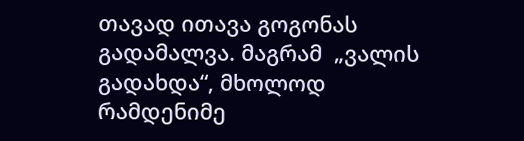თავად ითავა გოგონას გადამალვა. მაგრამ  „ვალის გადახდა“, მხოლოდ რამდენიმე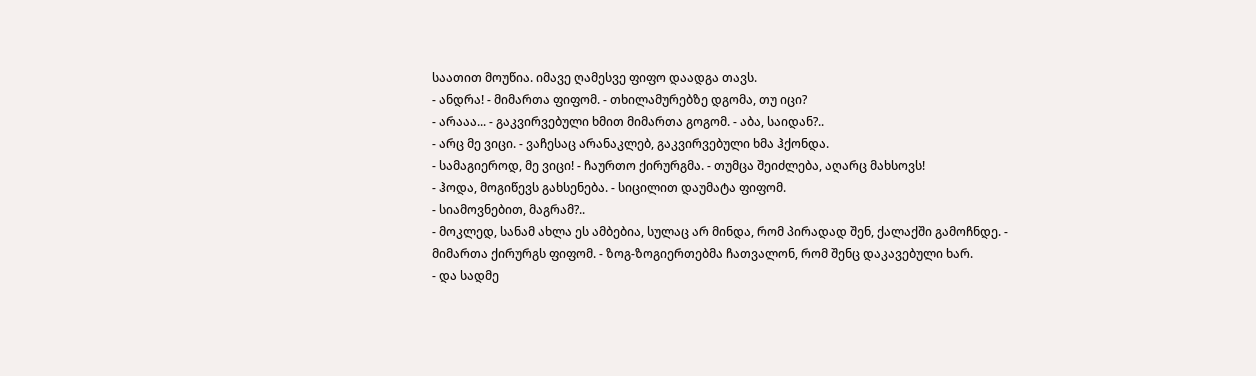საათით მოუწია. იმავე ღამესვე ფიფო დაადგა თავს.
- ანდრა! - მიმართა ფიფომ. - თხილამურებზე დგომა, თუ იცი?
- არააა... - გაკვირვებული ხმით მიმართა გოგომ. - აბა, საიდან?..
- არც მე ვიცი. - ვაჩესაც არანაკლებ, გაკვირვებული ხმა ჰქონდა.
- სამაგიეროდ, მე ვიცი! - ჩაურთო ქირურგმა. - თუმცა შეიძლება, აღარც მახსოვს!
- ჰოდა, მოგიწევს გახსენება. - სიცილით დაუმატა ფიფომ.
- სიამოვნებით, მაგრამ?..
- მოკლედ, სანამ ახლა ეს ამბებია, სულაც არ მინდა, რომ პირადად შენ, ქალაქში გამოჩნდე. - მიმართა ქირურგს ფიფომ. - ზოგ-ზოგიერთებმა ჩათვალონ, რომ შენც დაკავებული ხარ.
- და სადმე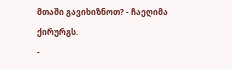მთაში გავიხიზნოთ? - ჩაეღიმა ქირურგს.
-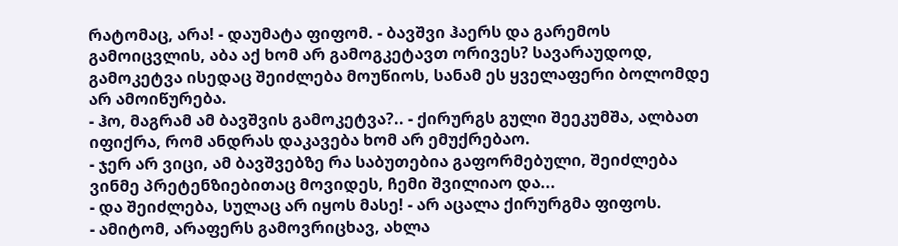რატომაც, არა! - დაუმატა ფიფომ. - ბავშვი ჰაერს და გარემოს გამოიცვლის, აბა აქ ხომ არ გამოგკეტავთ ორივეს? სავარაუდოდ, გამოკეტვა ისედაც შეიძლება მოუწიოს, სანამ ეს ყველაფერი ბოლომდე არ ამოიწურება.
- ჰო, მაგრამ ამ ბავშვის გამოკეტვა?.. - ქირურგს გული შეეკუმშა, ალბათ იფიქრა, რომ ანდრას დაკავება ხომ არ ემუქრებაო.
- ჯერ არ ვიცი, ამ ბავშვებზე რა საბუთებია გაფორმებული, შეიძლება ვინმე პრეტენზიებითაც მოვიდეს, ჩემი შვილიაო და...
- და შეიძლება, სულაც არ იყოს მასე! - არ აცალა ქირურგმა ფიფოს.
- ამიტომ, არაფერს გამოვრიცხავ, ახლა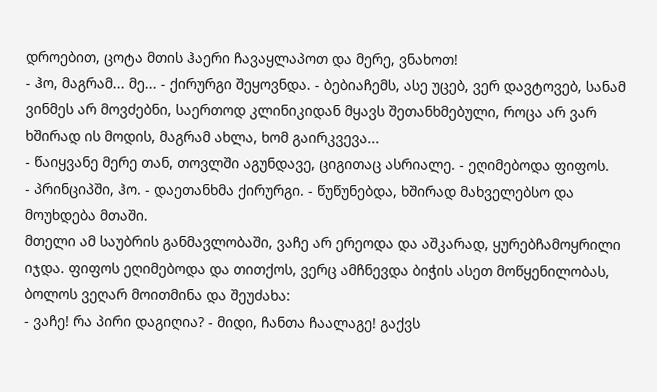დროებით, ცოტა მთის ჰაერი ჩავაყლაპოთ და მერე, ვნახოთ!
- ჰო, მაგრამ... მე... - ქირურგი შეყოვნდა. - ბებიაჩემს, ასე უცებ, ვერ დავტოვებ, სანამ ვინმეს არ მოვძებნი, საერთოდ კლინიკიდან მყავს შეთანხმებული, როცა არ ვარ ხშირად ის მოდის, მაგრამ ახლა, ხომ გაირკვევა...
- წაიყვანე მერე თან, თოვლში აგუნდავე, ციგითაც ასრიალე. - ეღიმებოდა ფიფოს.
- პრინციპში, ჰო. - დაეთანხმა ქირურგი. - წუწუნებდა, ხშირად მახველებსო და მოუხდება მთაში.
მთელი ამ საუბრის განმავლობაში, ვაჩე არ ერეოდა და აშკარად, ყურებჩამოყრილი იჯდა. ფიფოს ეღიმებოდა და თითქოს, ვერც ამჩნევდა ბიჭის ასეთ მოწყენილობას, ბოლოს ვეღარ მოითმინა და შეუძახა:
- ვაჩე! რა პირი დაგიღია? - მიდი, ჩანთა ჩაალაგე! გაქვს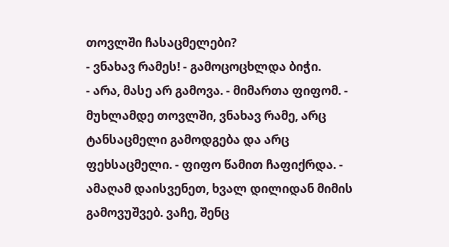თოვლში ჩასაცმელები?
- ვნახავ რამეს! - გამოცოცხლდა ბიჭი.
- არა, მასე არ გამოვა. - მიმართა ფიფომ. - მუხლამდე თოვლში, ვნახავ რამე, არც ტანსაცმელი გამოდგება და არც ფეხსაცმელი. - ფიფო წამით ჩაფიქრდა. - ამაღამ დაისვენეთ, ხვალ დილიდან მიმის გამოვუშვებ. ვაჩე, შენც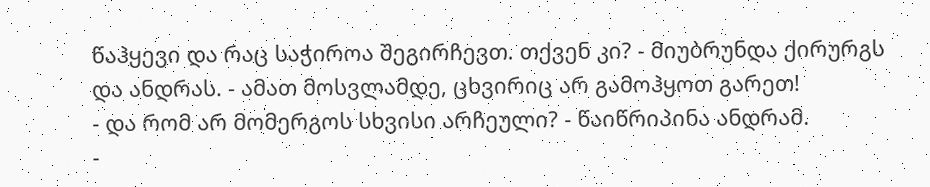წაჰყევი და რაც საჭიროა შეგირჩევთ. თქვენ კი? - მიუბრუნდა ქირურგს და ანდრას. - ამათ მოსვლამდე, ცხვირიც არ გამოჰყოთ გარეთ!
- და რომ არ მომერგოს სხვისი არჩეული? - წაიწრიპინა ანდრამ.
-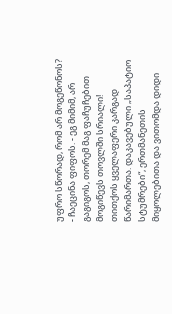უფრო სწორად, რომ არ მოგეწონოს? - ჩაეცინა ფიფოს. - ეგ მიმიმ, არ გაგიგოს, თორემ მაგ ფაჩუჩებით მოგიწევს თოვლში სრიალი!
თითქოს ყველაფერი კარგად წარიმართა. დაკავებული „საპატიო სტუმრები“, ერთმანეთის მიყოლებითა და ვითომდა დიდი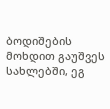ბოდიშების მოხდით გაუშვეს სახლებში, ეგ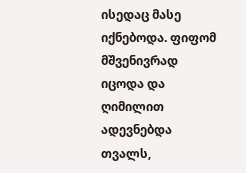ისედაც მასე იქნებოდა. ფიფომ მშვენივრად იცოდა და ღიმილით ადევნებდა თვალს,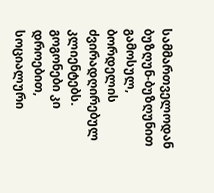სამმართველოდან ბუზღუნ-ბუზღუნით გამოსულ, ბორდელის ძვირადღირებულ კლიენტებს. გოგონები კი დროებით, სოციალური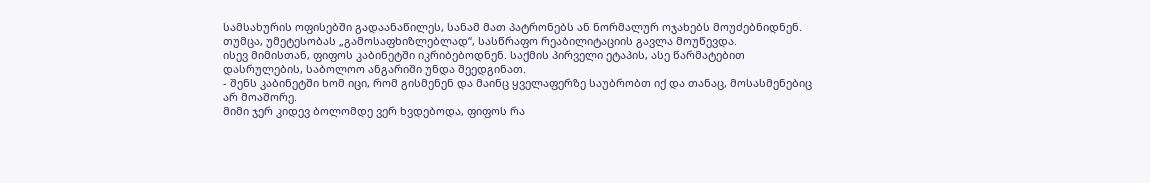სამსახურის ოფისებში გადაანაწილეს, სანამ მათ პატრონებს ან ნორმალურ ოჯახებს მოუძებნიდნენ. თუმცა, უმეტესობას „გამოსაფხიზლებლად“, სასწრაფო რეაბილიტაციის გავლა მოუწევდა.
ისევ მიმისთან, ფიფოს კაბინეტში იკრიბებოდნენ. საქმის პირველი ეტაპის, ასე წარმატებით დასრულების, საბოლოო ანგარიში უნდა შეედგინათ.
- შენს კაბინეტში ხომ იცი, რომ გისმენენ და მაინც ყველაფერზე საუბრობთ იქ და თანაც, მოსასმენებიც არ მოაშორე.
მიმი ჯერ კიდევ ბოლომდე ვერ ხვდებოდა, ფიფოს რა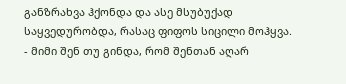განზრახვა ჰქონდა და ასე მსუბუქად საყვედურობდა, რასაც ფიფოს სიცილი მოჰყვა.
- მიმი შენ თუ გინდა, რომ შენთან აღარ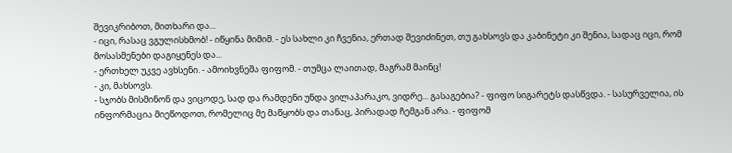შევიკრიბოთ, მითხარი და...
- იცი, რასაც ვგულისხმობ! - იწყინა მიმიმ. - ეს სახლი კი ჩვენია, ერთად შევიძინეთ, თუ გახსოვს და კაბინეტი კი შენია, სადაც იცი, რომ მოსასმენები დაგიყენეს და...
- ერთხელ უკვე ავხსენი. - ამოიხვნეშა ფიფომ. - თუმცა ლაითად, მაგრამ მაინც!
- კი, მახსოვს.
- სჯობს მისმინონ და ვიცოდე, სად და რამდენი უნდა ვილაპარაკო, ვიდრე... გასაგებია? - ფიფო სიგარეტს დასწვდა. - სასურველია, ის ინფორმაცია მიეწოდოთ, რომელიც მე მაწყობს და თანაც, პირადად ჩემგან არა. - ფიფომ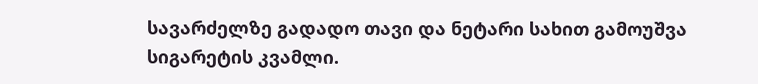სავარძელზე გადადო თავი და ნეტარი სახით გამოუშვა სიგარეტის კვამლი.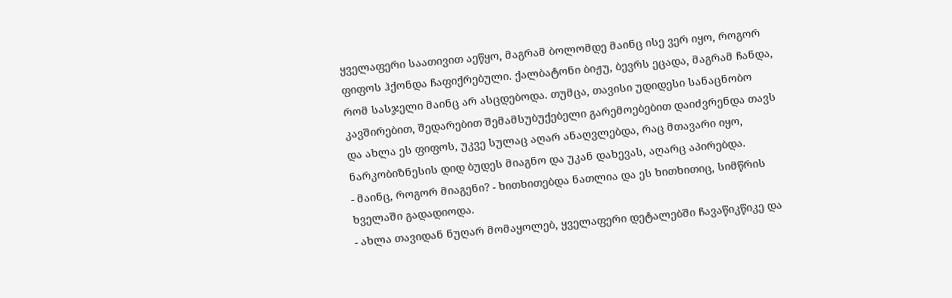ყველაფერი საათივით აეწყო, მაგრამ ბოლომდე მაინც ისე ვერ იყო, როგორ ფიფოს ჰქონდა ჩაფიქრებული. ქალბატონი ბიჟუ, ბევრს ეცადა, მაგრამ ჩანდა, რომ სასჯელი მაინც არ ასცდებოდა. თუმცა, თავისი უდიდესი სანაცნობო კავშირებით, შედარებით შემამსუბუქებელი გარემოებებით დაიძვრენდა თავს და ახლა ეს ფიფოს, უკვე სულაც აღარ ანაღვლებდა, რაც მთავარი იყო, ნარკობიზნესის დიდ ბუდეს მიაგნო და უკან დახევას, აღარც აპირებდა.
- მაინც, როგორ მიაგენი? - ხითხითებდა ნათლია და ეს ხითხითიც, სიმწრის ხველაში გადადიოდა.
- ახლა თავიდან ნუღარ მომაყოლებ, ყველაფერი დეტალებში ჩავაწიკწიკე და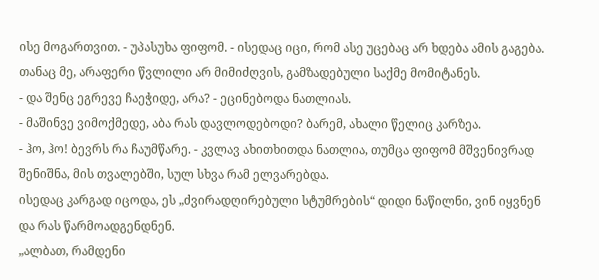ისე მოგართვით. - უპასუხა ფიფომ. - ისედაც იცი, რომ ასე უცებაც არ ხდება ამის გაგება. თანაც მე, არაფერი წვლილი არ მიმიძღვის, გამზადებული საქმე მომიტანეს.
- და შენც ეგრევე ჩაეჭიდე, არა? - ეცინებოდა ნათლიას.
- მაშინვე ვიმოქმედე, აბა რას დავლოდებოდი? ბარემ, ახალი წელიც კარზეა.
- ჰო, ჰო! ბევრს რა ჩაუმწარე. - კვლავ ახითხითდა ნათლია, თუმცა ფიფომ მშვენივრად შენიშნა, მის თვალებში, სულ სხვა რამ ელვარებდა.
ისედაც კარგად იცოდა, ეს „ძვირადღირებული სტუმრების“ დიდი ნაწილნი, ვინ იყვნენ და რას წარმოადგენდნენ.
„ალბათ, რამდენი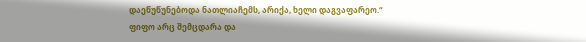დაეწუწუნებოდა ნათლიაჩემს, არიქა, ხელი დაგვაფარეო.“
ფიფო არც შემცდარა და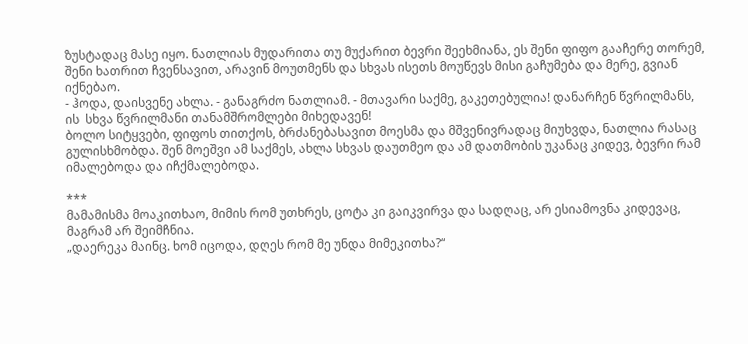ზუსტადაც მასე იყო. ნათლიას მუდარითა თუ მუქარით ბევრი შეეხმიანა, ეს შენი ფიფო გააჩერე თორემ, შენი ხათრით ჩვენსავით, არავინ მოუთმენს და სხვას ისეთს მოუწევს მისი გაჩუმება და მერე, გვიან იქნებაო.
- ჰოდა, დაისვენე ახლა. - განაგრძო ნათლიამ. - მთავარი საქმე, გაკეთებულია! დანარჩენ წვრილმანს, ის  სხვა წვრილმანი თანამშრომლები მიხედავენ!
ბოლო სიტყვები, ფიფოს თითქოს, ბრძანებასავით მოესმა და მშვენივრადაც მიუხვდა, ნათლია რასაც გულისხმობდა. შენ მოეშვი ამ საქმეს, ახლა სხვას დაუთმეო და ამ დათმობის უკანაც კიდევ, ბევრი რამ იმალებოდა და იჩქმალებოდა.

***
მამამისმა მოაკითხაო, მიმის რომ უთხრეს, ცოტა კი გაიკვირვა და სადღაც, არ ესიამოვნა კიდევაც, მაგრამ არ შეიმჩნია.
„დაერეკა მაინც. ხომ იცოდა, დღეს რომ მე უნდა მიმეკითხა?“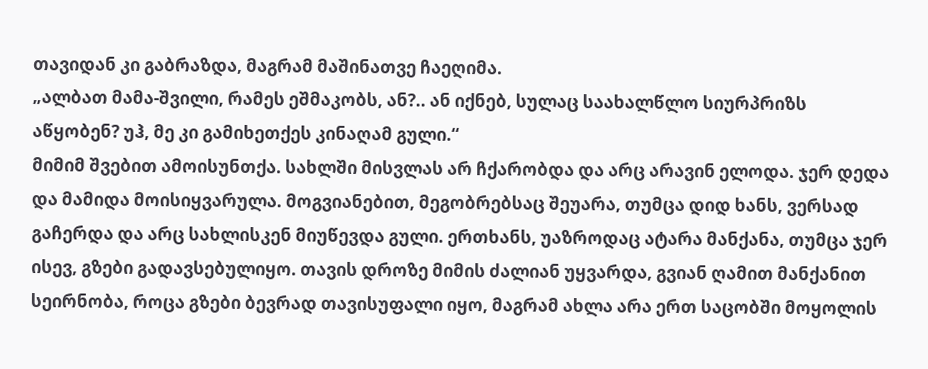თავიდან კი გაბრაზდა, მაგრამ მაშინათვე ჩაეღიმა.
„ალბათ მამა-შვილი, რამეს ეშმაკობს, ან?.. ან იქნებ, სულაც საახალწლო სიურპრიზს აწყობენ? უჰ, მე კი გამიხეთქეს კინაღამ გული.“
მიმიმ შვებით ამოისუნთქა. სახლში მისვლას არ ჩქარობდა და არც არავინ ელოდა. ჯერ დედა და მამიდა მოისიყვარულა. მოგვიანებით, მეგობრებსაც შეუარა, თუმცა დიდ ხანს, ვერსად გაჩერდა და არც სახლისკენ მიუწევდა გული. ერთხანს, უაზროდაც ატარა მანქანა, თუმცა ჯერ ისევ, გზები გადავსებულიყო. თავის დროზე მიმის ძალიან უყვარდა, გვიან ღამით მანქანით სეირნობა, როცა გზები ბევრად თავისუფალი იყო, მაგრამ ახლა არა ერთ საცობში მოყოლის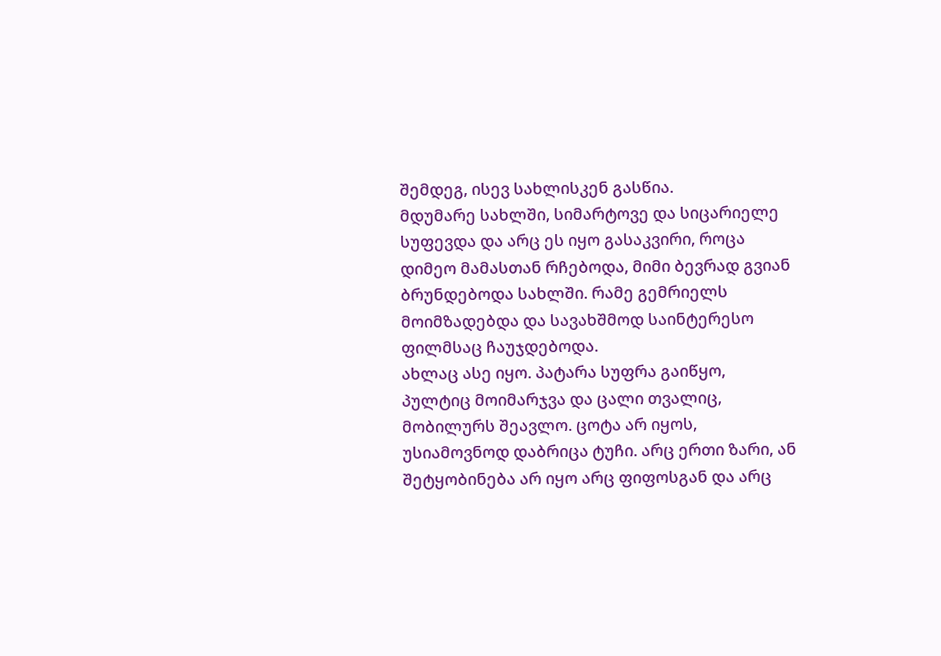შემდეგ, ისევ სახლისკენ გასწია.
მდუმარე სახლში, სიმარტოვე და სიცარიელე სუფევდა და არც ეს იყო გასაკვირი, როცა დიმეო მამასთან რჩებოდა, მიმი ბევრად გვიან ბრუნდებოდა სახლში. რამე გემრიელს მოიმზადებდა და სავახშმოდ საინტერესო ფილმსაც ჩაუჯდებოდა.
ახლაც ასე იყო. პატარა სუფრა გაიწყო, პულტიც მოიმარჯვა და ცალი თვალიც, მობილურს შეავლო. ცოტა არ იყოს, უსიამოვნოდ დაბრიცა ტუჩი. არც ერთი ზარი, ან შეტყობინება არ იყო არც ფიფოსგან და არც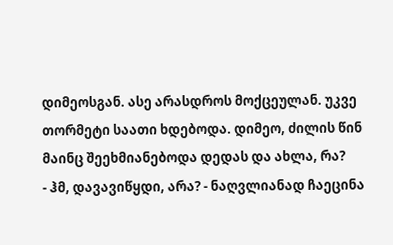დიმეოსგან. ასე არასდროს მოქცეულან. უკვე თორმეტი საათი ხდებოდა. დიმეო, ძილის წინ მაინც შეეხმიანებოდა დედას და ახლა, რა?
- ჰმ, დავავიწყდი, არა? - ნაღვლიანად ჩაეცინა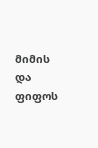მიმის და ფიფოს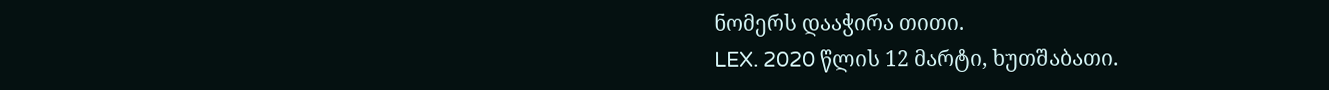ნომერს დააჭირა თითი.
LEX. 2020 წლის 12 მარტი, ხუთშაბათი.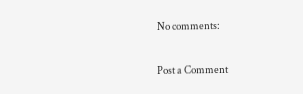No comments:

Post a Comment